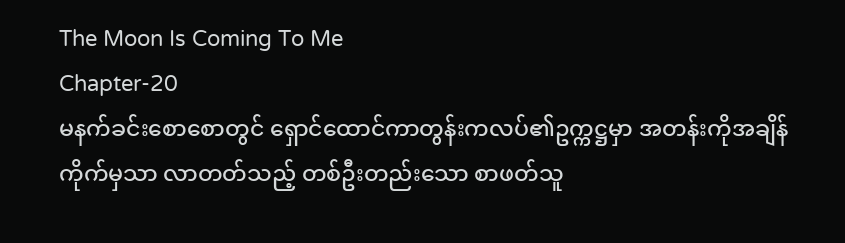The Moon Is Coming To Me
Chapter-20
မနက်ခင်းစောစောတွင် ရှောင်ထောင်ကာတွန်းကလပ်၏ဥက္ကဋ္ဌမှာ အတန်းကိုအချိန်ကိုက်မှသာ လာတတ်သည့် တစ်ဦးတည်းသော စာဖတ်သူ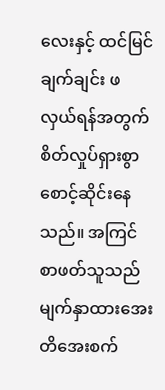လေးနှင့် ထင်မြင်ချက်ချင်း ဖလှယ်ရန်အတွက် စိတ်လှုပ်ရှားစွာ စောင့်ဆိုင်းနေသည်။ အကြင်စာဖတ်သူသည် မျက်နှာထားအေးတိအေးစက်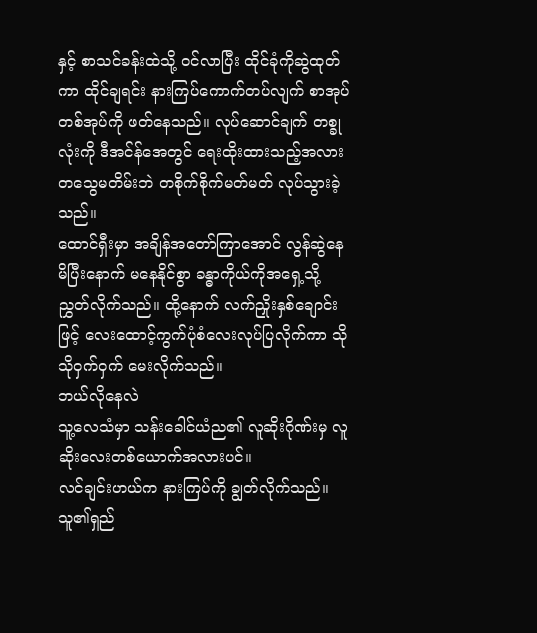နှင့် စာသင်ခန်းထဲသို့ ဝင်လာပြီး ထိုင်ခုံကိုဆွဲထုတ်ကာ ထိုင်ချရင်း နားကြပ်ကောက်တပ်လျက် စာအုပ်တစ်အုပ်ကို ဖတ်နေသည်။ လုပ်ဆောင်ချက် တစ္ခုလုံးကို ဒီအင်န်အေတွင် ရေးထိုးထားသည့်အလား တသွေမတိမ်းဘဲ တစိုက်စိုက်မတ်မတ် လုပ်သွားခဲ့သည်။
ထောင်ရှီးမှာ အချိန်အတော်ကြာအောင် လွန်ဆွဲနေမိပြီးနောက် မနေနိုင်စွာ ခန္ဓာကိုယ်ကိုအရှေ့သို့ ညွှတ်လိုက်သည်။ ထို့နောက် လက်ညှိုးနှစ်ချောင်းဖြင့် လေးထောင့်ကွက်ပုံစံလေးလုပ်ပြလိုက်ကာ သိုသိုဝှက်ဝှက် မေးလိုက်သည်။
ဘယ်လိုနေလဲ
သူ့လေသံမှာ သန်းခေါင်ယံည၏ လူဆိုးဂိုဏ်းမှ လူဆိုးလေးတစ်ယောက်အလားပင်။
လင်ချင်းဟယ်က နားကြပ်ကို ချွတ်လိုက်သည်။ သူ၏ရှည်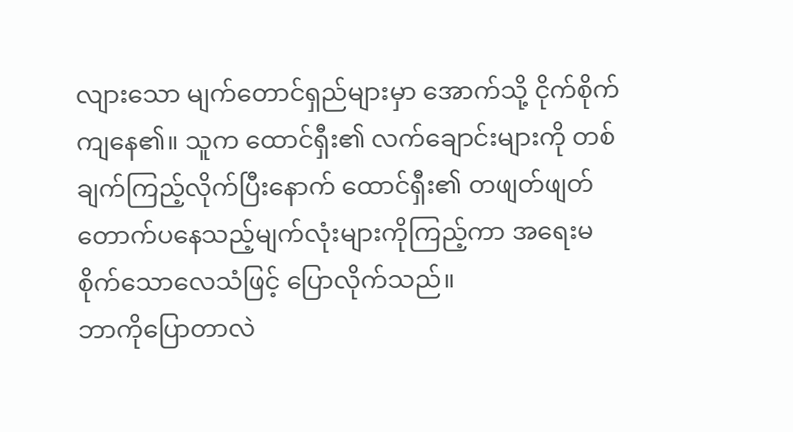လျားသော မျက်တောင်ရှည်များမှာ အောက်သို့ ငိုက်စိုက်ကျနေ၏။ သူက ထောင်ရှီး၏ လက်ချောင်းများကို တစ်ချက်ကြည့်လိုက်ပြီးနောက် ထောင်ရှီး၏ တဖျတ်ဖျတ်တောက်ပနေသည့်မျက်လုံးများကိုကြည့်ကာ အရေးမစိုက်သောလေသံဖြင့် ပြောလိုက်သည်။
ဘာကိုပြောတာလဲ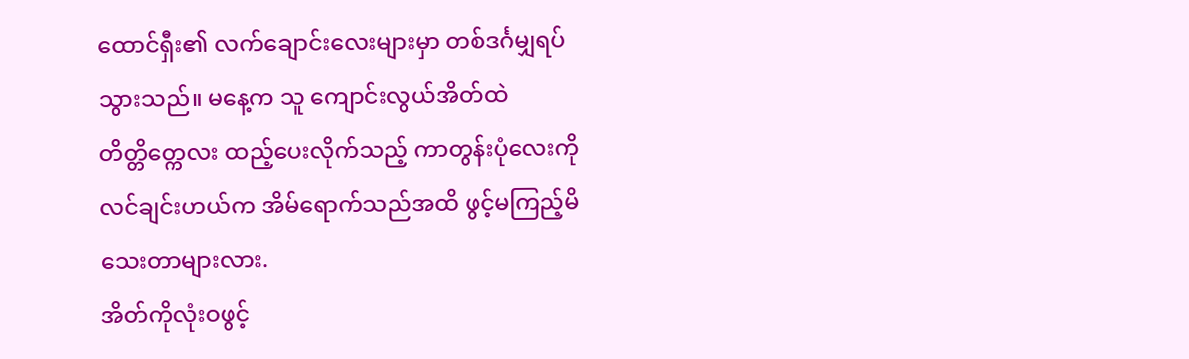ထောင်ရှီး၏ လက်ချောင်းလေးများမှာ တစ်ဒင်္ဂမျှရပ်သွားသည်။ မနေ့က သူ ကျောင်းလွယ်အိတ်ထဲ တိတ္တိတ္ကေလး ထည့်ပေးလိုက်သည့် ကာတွန်းပုံလေးကို လင်ချင်းဟယ်က အိမ်ရောက်သည်အထိ ဖွင့်မကြည့်မိသေးတာများလား.
အိတ်ကိုလုံးဝဖွင့်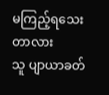မကြည့်ရသေးတာလား
သူ ပျာယာခတ်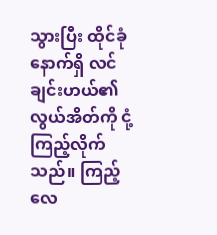သွားပြီး ထိုင်ခုံနောက်ရှိ လင်ချင်းဟယ်၏လွယ်အိတ်ကို ငုံ့ကြည့်လိုက်သည်။ ကြည့်လေ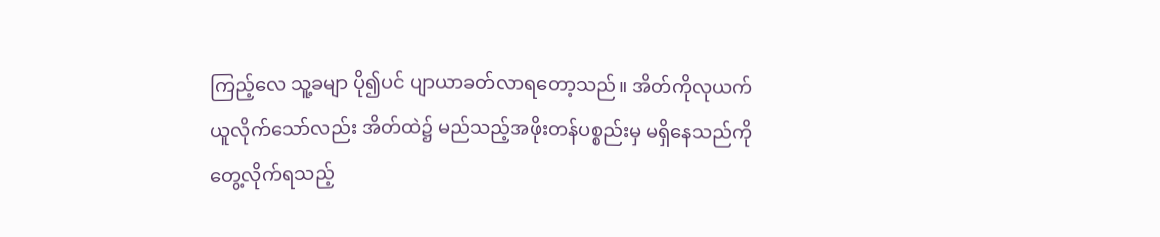ကြည့်လေ သူ့ခမျာ ပို၍ပင် ပျာယာခတ်လာရတော့သည်။ အိတ်ကိုလုယက်ယူလိုက်သော်လည်း အိတ်ထဲ၌ မည်သည့်အဖိုးတန်ပစ္စည်းမှ မရှိနေသည်ကို တွေ့လိုက်ရသည့်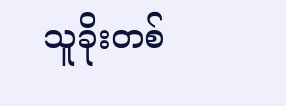သူခိုးတစ်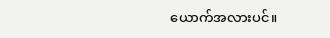ယောက်အလားပင်။